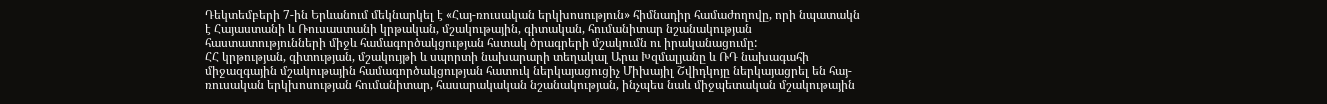Դեկտեմբերի 7-ին Երևանում մեկնարկել է «Հայ-ռուսական երկխոսություն» հիմնադիր համաժողովը, որի նպատակն է Հայաստանի և Ռուսաստանի կրթական, մշակութային, գիտական, հումանիտար նշանակության հաստատությունների միջև համագործակցության հստակ ծրագրերի մշակումն ու իրականացումը:
ՀՀ կրթության, գիտության, մշակույթի և սպորտի նախարարի տեղակալ Արա Խզմալյանը և ՌԴ նախագահի միջազգային մշակութային համագործակցության հատուկ ներկայացուցիչ Միխայիլ Շվիդկոյը ներկայացրել են հայ-ռուսական երկխոսության հումանիտար, հասարակական նշանակության, ինչպես նաև միջպետական մշակութային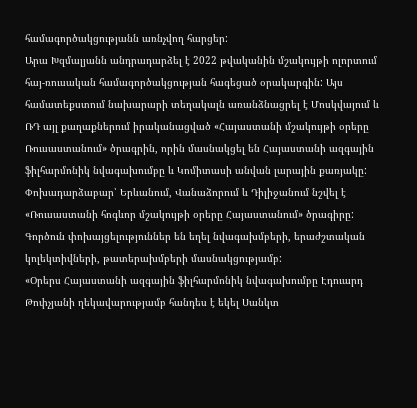համագործակցությանն առնչվող հարցեր:
Արա Խզմալյանն անդրադարձել է 2022 թվականին մշակույթի ոլորտում հայ-ռուսական համագործակցության հագեցած օրակարգին: Այս համատեքստում նախարարի տեղակալն առանձնացրել է Մոսկվայում և ՌԴ այլ քաղաքներում իրականացված «Հայաստանի մշակույթի օրերը Ռուսաստանում» ծրագրին, որին մասնակցել են Հայաստանի ազգային ֆիլհարմոնիկ նվագախումբը և Կոմիտասի անվան լարային քառյակը: Փոխադարձաբար՝ Երևանում, Վանաձորում և Դիլիջանում նշվել է «Ռուսաստանի հոգևոր մշակույթի օրերը Հայաստանում» ծրագիրը: Գործուն փոխայցելություններ են եղել նվագախմբերի, երաժշտական կոլեկտիվների, թատերախմբերի մասնակցությամբ:
«Օրերս Հայաստանի ազգային ֆիլհարմոնիկ նվագախումբը Էդուարդ Թոփչյանի ղեկավարությամբ հանդես է եկել Սանկտ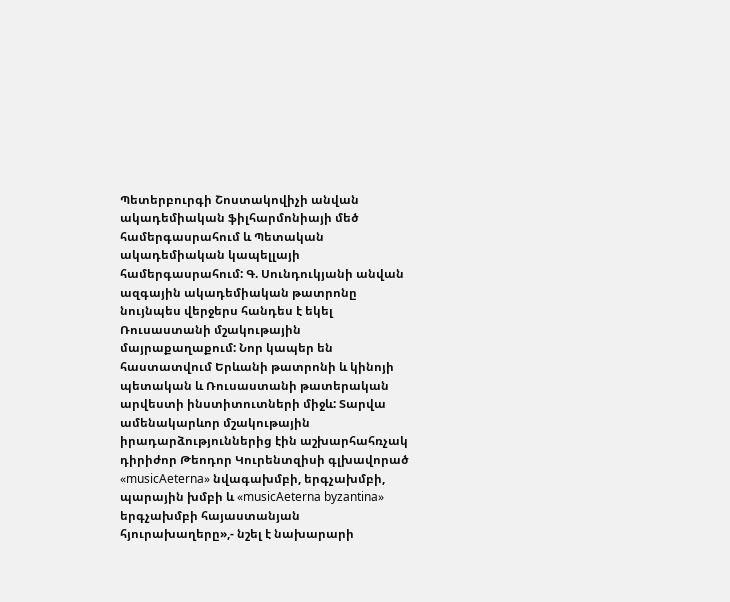Պետերբուրգի Շոստակովիչի անվան ակադեմիական ֆիլհարմոնիայի մեծ համերգասրահում և Պետական ակադեմիական կապելլայի համերգասրահում: Գ. Սունդուկյանի անվան ազգային ակադեմիական թատրոնը նույնպես վերջերս հանդես է եկել Ռուսաստանի մշակութային մայրաքաղաքում: Նոր կապեր են հաստատվում Երևանի թատրոնի և կինոյի պետական և Ռուսաստանի թատերական արվեստի ինստիտուտների միջև: Տարվա ամենակարևոր մշակութային իրադարձություններից էին աշխարհահռչակ դիրիժոր Թեոդոր Կուրենտզիսի գլխավորած «musicAeterna» նվագախմբի, երգչախմբի, պարային խմբի և «musicAeterna byzantina» երգչախմբի հայաստանյան հյուրախաղերը»,- նշել է նախարարի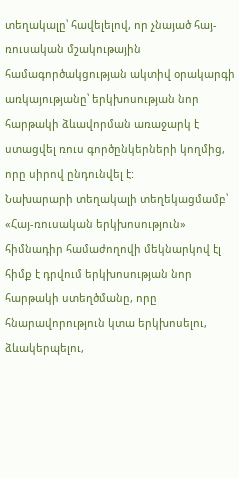տեղակալը՝ հավելելով, որ չնայած հայ-ռուսական մշակութային համագործակցության ակտիվ օրակարգի առկայությանը՝ երկխոսության նոր հարթակի ձևավորման առաջարկ է ստացվել ռուս գործընկերների կողմից, որը սիրով ընդունվել է:
Նախարարի տեղակալի տեղեկացմամբ՝ «Հայ-ռուսական երկխոսություն» հիմնադիր համաժողովի մեկնարկով էլ հիմք է դրվում երկխոսության նոր հարթակի ստեղծմանը, որը հնարավորություն կտա երկխոսելու, ձևակերպելու,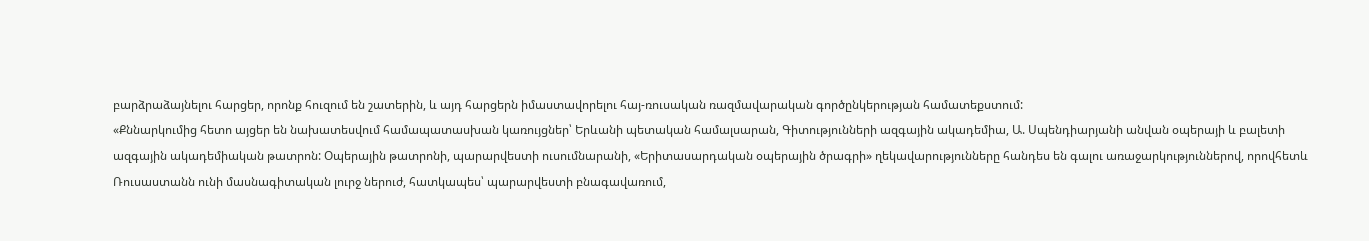բարձրաձայնելու հարցեր, որոնք հուզում են շատերին, և այդ հարցերն իմաստավորելու հայ-ռուսական ռազմավարական գործընկերության համատեքստում:
«Քննարկումից հետո այցեր են նախատեսվում համապատասխան կառույցներ՝ Երևանի պետական համալսարան, Գիտությունների ազգային ակադեմիա, Ա. Սպենդիարյանի անվան օպերայի և բալետի ազգային ակադեմիական թատրոն: Օպերային թատրոնի, պարարվեստի ուսումնարանի, «Երիտասարդական օպերային ծրագրի» ղեկավարությունները հանդես են գալու առաջարկություններով, որովհետև Ռուսաստանն ունի մասնագիտական լուրջ ներուժ, հատկապես՝ պարարվեստի բնագավառում,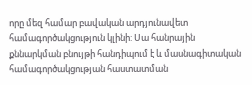որը մեզ համար բավական արդյունավետ համագործակցություն կլինի: Սա հանրային քննարկման բնույթի հանդիպում է և մասնագիտական համագործակցության հաստատման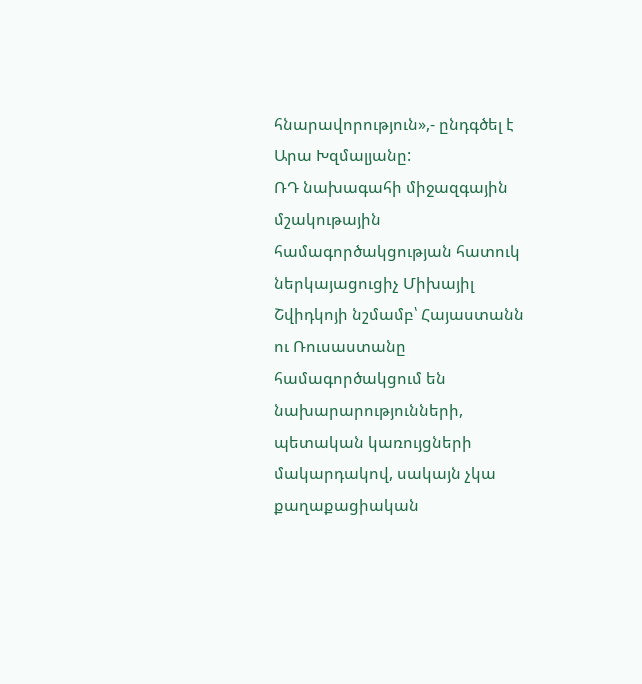հնարավորություն»,- ընդգծել է Արա Խզմալյանը:
ՌԴ նախագահի միջազգային մշակութային համագործակցության հատուկ ներկայացուցիչ Միխայիլ Շվիդկոյի նշմամբ՝ Հայաստանն ու Ռուսաստանը համագործակցում են նախարարությունների, պետական կառույցների մակարդակով, սակայն չկա քաղաքացիական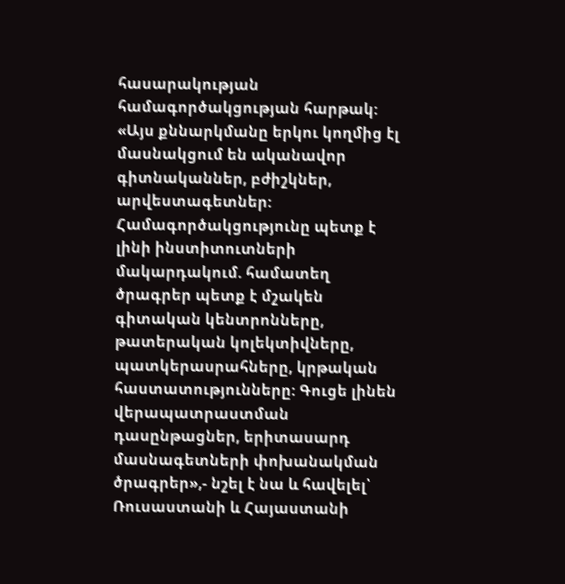հասարակության համագործակցության հարթակ:
«Այս քննարկմանը երկու կողմից էլ մասնակցում են ականավոր գիտնականներ, բժիշկներ, արվեստագետներ: Համագործակցությունը պետք է լինի ինստիտուտների մակարդակում. համատեղ ծրագրեր պետք է մշակեն գիտական կենտրոնները, թատերական կոլեկտիվները, պատկերասրահները, կրթական հաստատությունները: Գուցե լինեն վերապատրաստման դասընթացներ, երիտասարդ մասնագետների փոխանակման ծրագրեր»,- նշել է նա և հավելել՝ Ռուսաստանի և Հայաստանի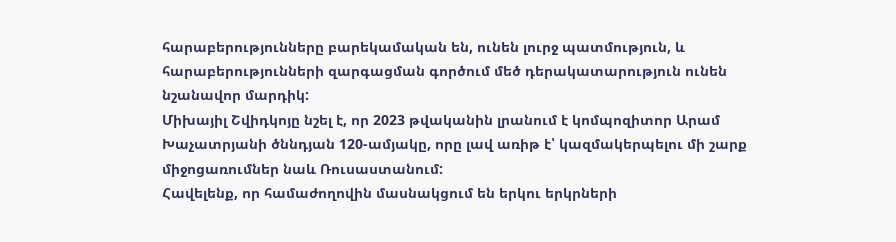հարաբերությունները բարեկամական են, ունեն լուրջ պատմություն, և հարաբերությունների զարգացման գործում մեծ դերակատարություն ունեն նշանավոր մարդիկ:
Միխայիլ Շվիդկոյը նշել է, որ 2023 թվականին լրանում է կոմպոզիտոր Արամ Խաչատրյանի ծննդյան 120-ամյակը, որը լավ առիթ է՝ կազմակերպելու մի շարք միջոցառումներ նաև Ռուսաստանում:
Հավելենք, որ համաժողովին մասնակցում են երկու երկրների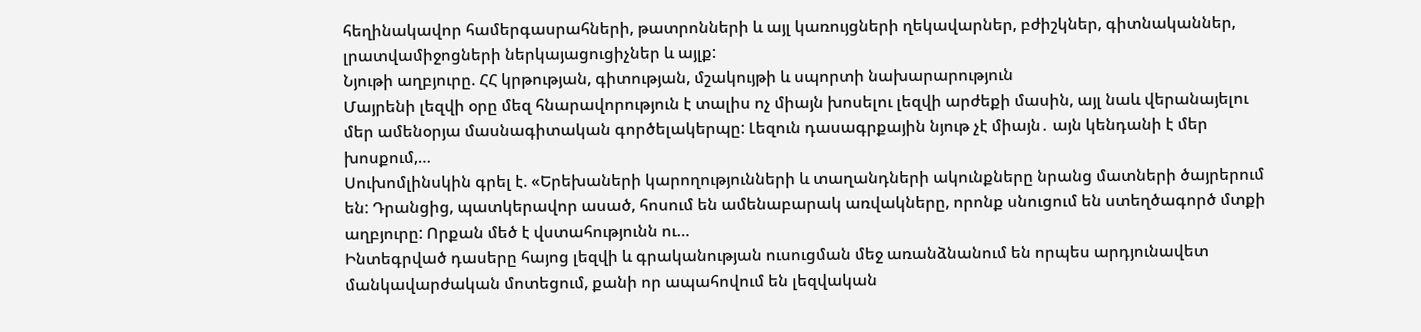հեղինակավոր համերգասրահների, թատրոնների և այլ կառույցների ղեկավարներ, բժիշկներ, գիտնականներ, լրատվամիջոցների ներկայացուցիչներ և այլք:
Նյութի աղբյուրը. ՀՀ կրթության, գիտության, մշակույթի և սպորտի նախարարություն
Մայրենի լեզվի օրը մեզ հնարավորություն է տալիս ոչ միայն խոսելու լեզվի արժեքի մասին, այլ նաև վերանայելու մեր ամենօրյա մասնագիտական գործելակերպը: Լեզուն դասագրքային նյութ չէ միայն․ այն կենդանի է մեր խոսքում,…
Սուխոմլինսկին գրել է. «Երեխաների կարողությունների և տաղանդների ակունքները նրանց մատների ծայրերում են: Դրանցից, պատկերավոր ասած, հոսում են ամենաբարակ առվակները, որոնք սնուցում են ստեղծագործ մտքի աղբյուրը: Որքան մեծ է վստահությունն ու…
Ինտեգրված դասերը հայոց լեզվի և գրականության ուսուցման մեջ առանձնանում են որպես արդյունավետ մանկավարժական մոտեցում, քանի որ ապահովում են լեզվական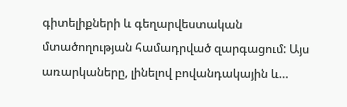գիտելիքների և գեղարվեստական մտածողության համադրված զարգացում: Այս առարկաները, լինելով բովանդակային և…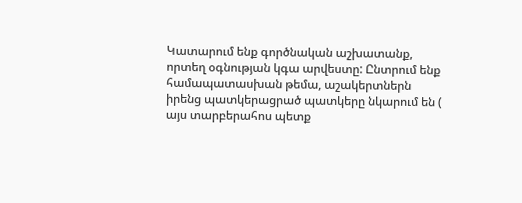Կատարում ենք գործնական աշխատանք, որտեղ օգնության կգա արվեստը: Ընտրում ենք համապատասխան թեմա, աշակերտներն իրենց պատկերացրած պատկերը նկարում են ( այս տարբերահոս պետք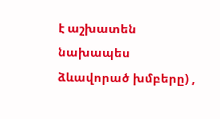է աշխատեն նախապես ձևավորած խմբերը) ,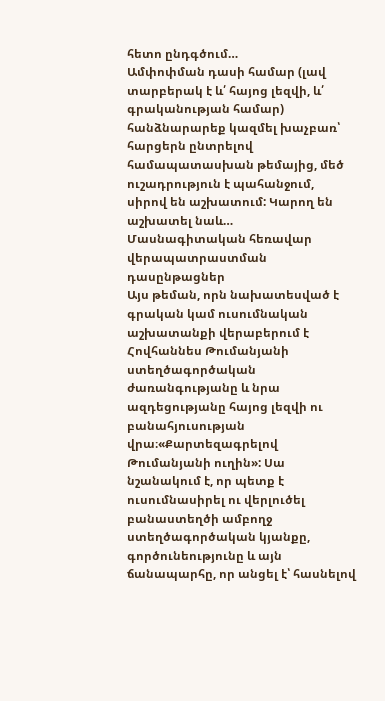հետո ընդգծում…
Ամփոփման դասի համար (լավ տարբերակ է և՛ հայոց լեզվի, և՛ գրականության համար) հանձնարարեք կազմել խաչբառ՝ հարցերն ընտրելով համապատասխան թեմայից, մեծ ուշադրություն է պահանջում, սիրով են աշխատում: Կարող են աշխատել նաև…
Մասնագիտական հեռավար վերապատրաստման դասընթացներ
Այս թեման, որն նախատեսված է գրական կամ ուսումնական աշխատանքի վերաբերում է Հովհաննես Թումանյանի ստեղծագործական ժառանգությանը և նրա ազդեցությանը հայոց լեզվի ու բանահյուսության վրա։«Քարտեզագրելով Թումանյանի ուղին»: Սա նշանակում է, որ պետք է ուսումնասիրել ու վերլուծել բանաստեղծի ամբողջ ստեղծագործական կյանքը, գործունեությունը և այն ճանապարհը, որ անցել է՝ հասնելով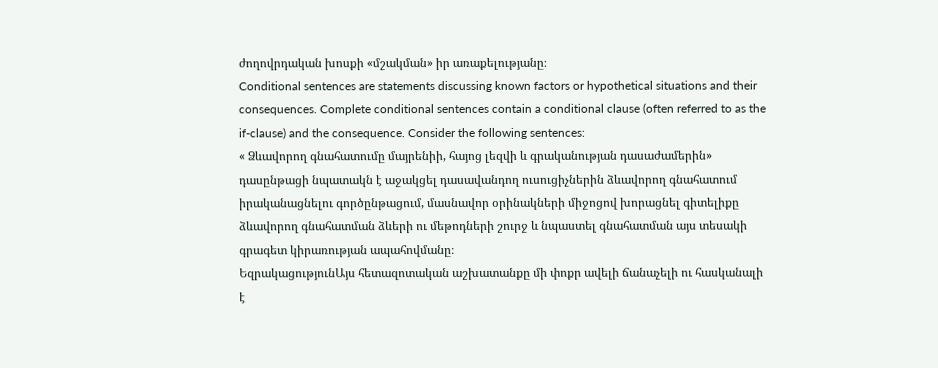ժողովրդական խոսքի «մշակման» իր առաքելությանը։
Conditional sentences are statements discussing known factors or hypothetical situations and their consequences. Complete conditional sentences contain a conditional clause (often referred to as the if-clause) and the consequence. Consider the following sentences:
« Ձևավորող գնահատումը մայրենիի, հայոց լեզվի և գրականության դասաժամերին» դասընթացի նպատակն է աջակցել դասավանդող ուսուցիչներին ձևավորող գնահատում իրականացնելու գործընթացում, մասնավոր օրինակների միջոցով խորացնել գիտելիքը ձևավորող գնահատման ձևերի ու մեթոդների շուրջ և նպաստել գնահատման այս տեսակի գրագետ կիրառության ապահովմանը։
ԵզրակացությունԱյս հետազոտական աշխատանքը մի փոքր ավելի ճանաչելի ու հասկանալի է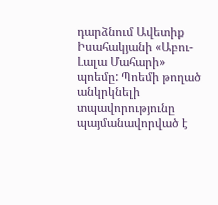դարձնում Ավետիք Իսահակյանի «Աբու-Լալա Մահարի» պոեմը: Պոեմի թողած անկրկնելի տպավորությունը պայմանավորված է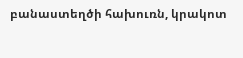բանաստեղծի հախուռն, կրակոտ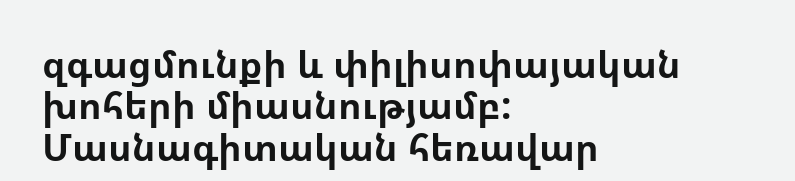զգացմունքի և փիլիսոփայական խոհերի միասնությամբ:
Մասնագիտական հեռավար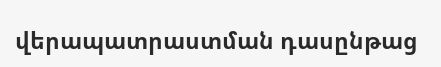վերապատրաստման դասընթաց